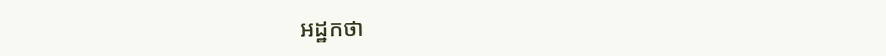អដ្ឋកថា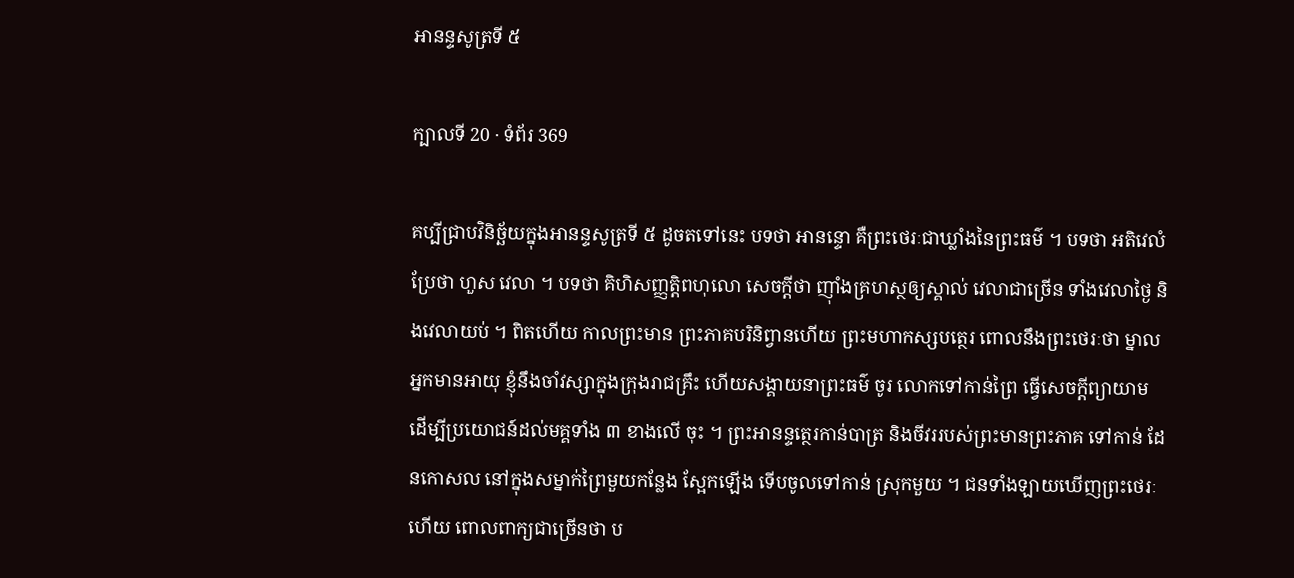អានន្ទសូត្រទី ៥

ក្បាលទី 20 · ទំព័រ 369

គប្បីជ្រាបវិនិច្ឆ័យក្នុងអានន្ទសូត្រទី ៥ ដូចតទៅនេះ បទថា អានន្ទោ គឺព្រះថេរៈជាឃ្លាំងនៃព្រះធម៌ ។ បទថា អតិវេលំ ប្រែថា ហួស វេលា ។ បទថា គិហិសញ្ញត្តិពហុលោ សេចក្តីថា ញ៉ាំងគ្រហស្ថឲ្យស្គាល់ វេលាជាច្រើន ទាំងវេលាថ្ងៃ និងវេលាយប់ ។ ពិតហើយ កាលព្រះមាន ព្រះភាគបរិនិព្វានហើយ ព្រះមហាកស្សបត្ថេរ ពោលនឹងព្រះថេរៈថា ម្នាល អ្នកមានអាយុ ខ្ញុំនឹងចាំវស្សាក្នុងក្រុងរាជគ្រឹះ ហើយសង្គាយនាព្រះធម៌ ចូរ លោកទៅកាន់ព្រៃ ធ្វើសេចក្តីព្យាយាម ដើម្បីប្រយោជន៍ដល់មគ្គទាំង ៣ ខាងលើ ចុះ ។ ព្រះអានន្ទត្ថេរកាន់បាត្រ និងចីវររបស់ព្រះមានព្រះភាគ ទៅកាន់ ដែនកោសល នៅក្នុងសម្នាក់ព្រៃមួយកន្លែង ស្អែកឡើង ទើបចូលទៅកាន់ ស្រុកមួយ ។ ជនទាំងឡាយឃើញព្រះថេរៈហើយ ពោលពាក្យជាច្រើនថា ប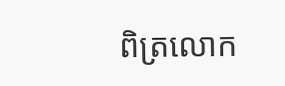ពិត្រលោក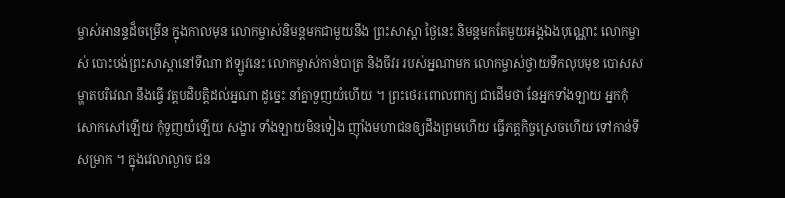ម្ចាស់អានន្ទដ៏ចម្រើន ក្នុងកាលមុន លោកម្ចាស់និមន្តមកជាមួយនឹង ព្រះសាស្តា ថ្ងៃនេះ និមន្តមកតែមួយអង្គឯងបុណ្ណោះ លោកម្ចាស់ បោះបង់ព្រះសាស្តានៅទីណា ឥឡូវនេះ លោកម្ចាស់កាន់បាត្រ និងចីវរ របស់អ្នណាមក លោកម្ចាស់ថ្វាយទឹកលុបមុខ បោសសម្ហាតបរិវេណ នឹងធ្វើ វត្តបដិបត្តិដល់អ្នណា ដូច្នេះ នាំគ្នាទួញយំហើយ ។ ព្រះថេរៈពោលពាក្យ ជាដើមថា នែអ្នកទាំងឡាយ អ្នកកុំសោកសៅឡើយ កុំទួញយំឡើយ សង្ខារ ទាំងឡាយមិនទៀង ញ៉ាំងមហាជនឲ្យដឹងព្រមហើយ ធ្វើភត្តកិច្ចស្រេចហើយ ទៅកាន់ទីសម្រាក ។ ក្នុងវេលាល្ងាច ជន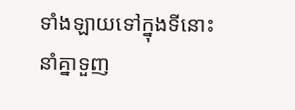ទាំងឡាយទៅក្នុងទីនោះ នាំគ្នាទួញ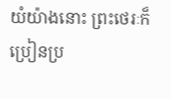យំយ៉ាងនោះ ព្រះថេរៈក៏ប្រៀនប្រ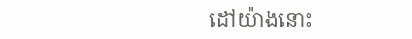ដៅយ៉ាងនោះ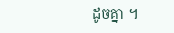ដូចគ្នា ។